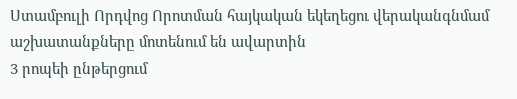Ստամբուլի Որդվոց Որոտման հայկական եկեղեցու վերականգնմամ աշխատանքները մոտենում են ավարտին
3 րոպեի ընթերցում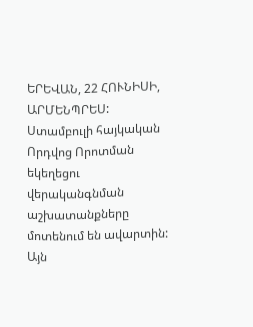ԵՐԵՎԱՆ, 22 ՀՈՒՆԻՍԻ, ԱՐՄԵՆՊՐԵՍ: Ստամբուլի հայկական Որդվոց Որոտման եկեղեցու վերականգնման աշխատանքները մոտենում են ավարտին: Այն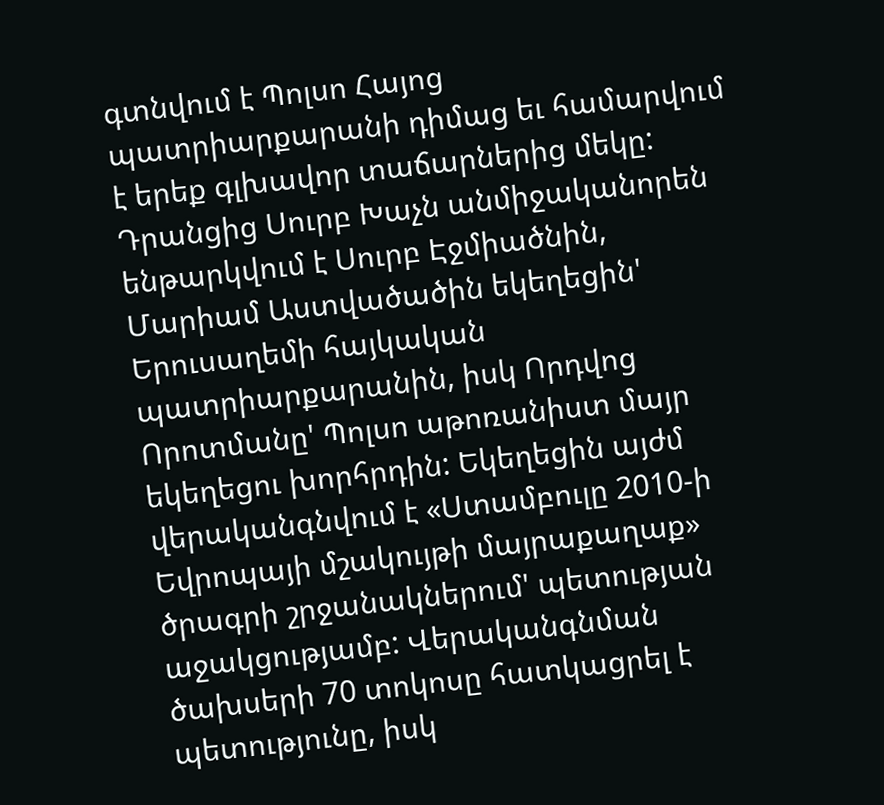գտնվում է Պոլսո Հայոց պատրիարքարանի դիմաց եւ համարվում է երեք գլխավոր տաճարներից մեկը: Դրանցից Սուրբ Խաչն անմիջականորեն ենթարկվում է Սուրբ Էջմիածնին, Մարիամ Աստվածածին եկեղեցին' Երուսաղեմի հայկական պատրիարքարանին, իսկ Որդվոց Որոտմանը' Պոլսո աթոռանիստ մայր եկեղեցու խորհրդին: Եկեղեցին այժմ վերականգնվում է «Ստամբուլը 2010-ի Եվրոպայի մշակույթի մայրաքաղաք» ծրագրի շրջանակներում' պետության աջակցությամբ: Վերականգնման ծախսերի 70 տոկոսը հատկացրել է պետությունը, իսկ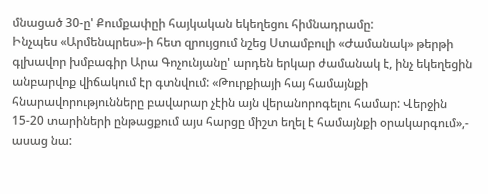մնացած 30-ը' Քումքափըի հայկական եկեղեցու հիմնադրամը:
Ինչպես «Արմենպրես»-ի հետ զրույցում նշեց Ստամբուլի «Ժամանակ» թերթի գլխավոր խմբագիր Արա Գոչունյանը' արդեն երկար ժամանակ է, ինչ եկեղեցին անբարվոք վիճակում էր գտնվում: «Թուրքիայի հայ համայնքի հնարավորությունները բավարար չէին այն վերանորոգելու համար: Վերջին 15-20 տարիների ընթացքում այս հարցը միշտ եղել է համայնքի օրակարգում»,- ասաց նա: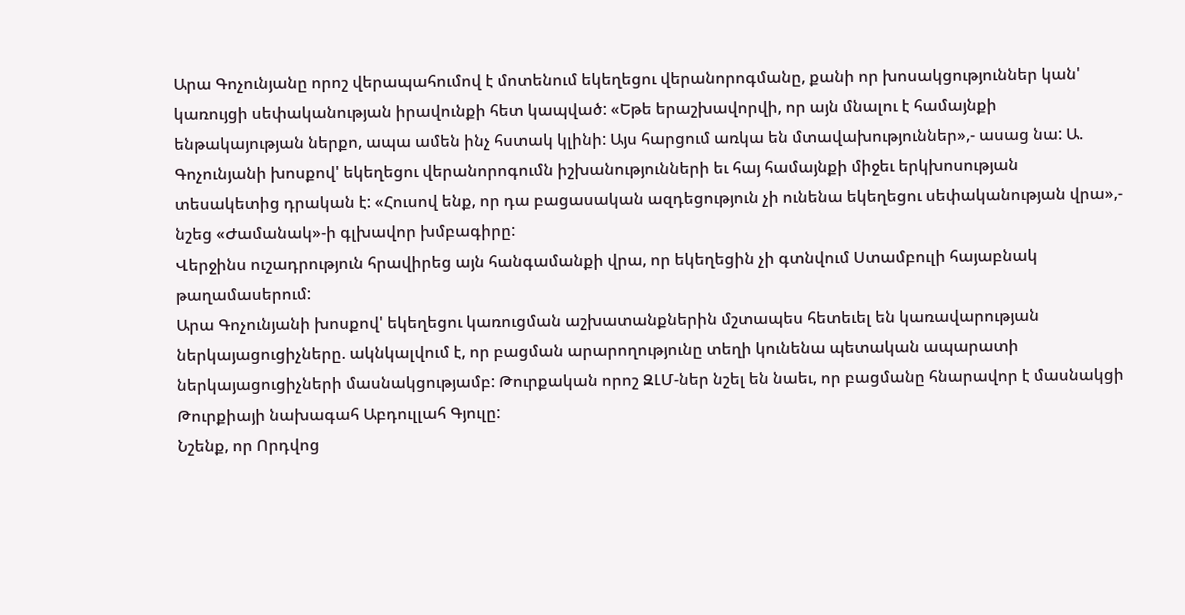Արա Գոչունյանը որոշ վերապահումով է մոտենում եկեղեցու վերանորոգմանը, քանի որ խոսակցություններ կան' կառույցի սեփականության իրավունքի հետ կապված: «Եթե երաշխավորվի, որ այն մնալու է համայնքի ենթակայության ներքո, ապա ամեն ինչ հստակ կլինի: Այս հարցում առկա են մտավախություններ»,- ասաց նա: Ա. Գոչունյանի խոսքով' եկեղեցու վերանորոգումն իշխանությունների եւ հայ համայնքի միջեւ երկխոսության տեսակետից դրական է: «Հուսով ենք, որ դա բացասական ազդեցություն չի ունենա եկեղեցու սեփականության վրա»,- նշեց «Ժամանակ»-ի գլխավոր խմբագիրը:
Վերջինս ուշադրություն հրավիրեց այն հանգամանքի վրա, որ եկեղեցին չի գտնվում Ստամբուլի հայաբնակ թաղամասերում:
Արա Գոչունյանի խոսքով' եկեղեցու կառուցման աշխատանքներին մշտապես հետեւել են կառավարության ներկայացուցիչները. ակնկալվում է, որ բացման արարողությունը տեղի կունենա պետական ապարատի ներկայացուցիչների մասնակցությամբ: Թուրքական որոշ ԶԼՄ-ներ նշել են նաեւ, որ բացմանը հնարավոր է մասնակցի Թուրքիայի նախագահ Աբդուլլահ Գյուլը:
Նշենք, որ Որդվոց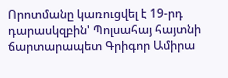Որոտմանը կառուցվել է 19-րդ դարասկզբին' Պոլսահայ հայտնի ճարտարապետ Գրիգոր Ամիրա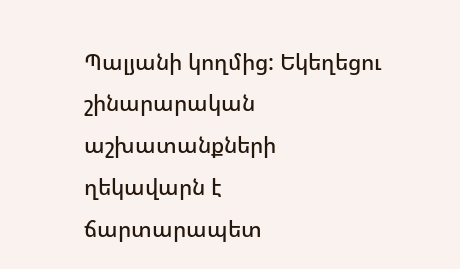Պալյանի կողմից: Եկեղեցու շինարարական աշխատանքների ղեկավարն է ճարտարապետ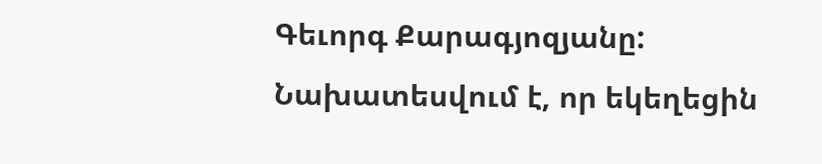Գեւորգ Քարագյոզյանը: Նախատեսվում է, որ եկեղեցին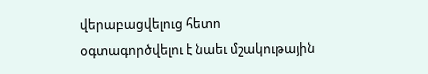վերաբացվելուց հետո օգտագործվելու է նաեւ մշակութային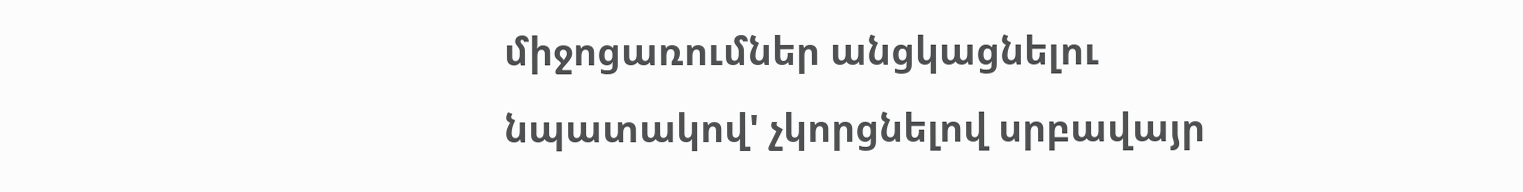միջոցառումներ անցկացնելու նպատակով' չկորցնելով սրբավայր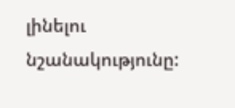լինելու նշանակությունը: